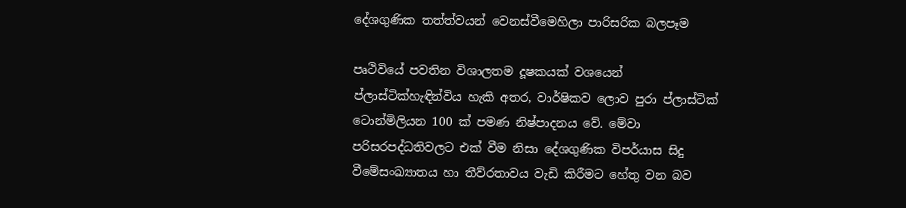දේශගුණික තත්ත්වයන් වෙනස්වීමෙහිලා පාරිසරික බලපෑම

පෘථිවියේ පවතින විශාලතම දූෂකයක් වශයෙන් ප්ලාස්ටික්හැඳින්විය හැකි අතර, වාර්ෂිකව ලොව පුරා ප්ලාස්ටික් ටොන්මිලියන 100 ක් පමණ නිෂ්පාදනය වේ. මේවා පරිසරපද්ධතිවලට එක් වීම නිසා දේශගුණික විපර්යාස සිදු වීමේසංඛ්‍යාතය හා තීව්රතාවය වැඩි කිරීමට හේතු වන බව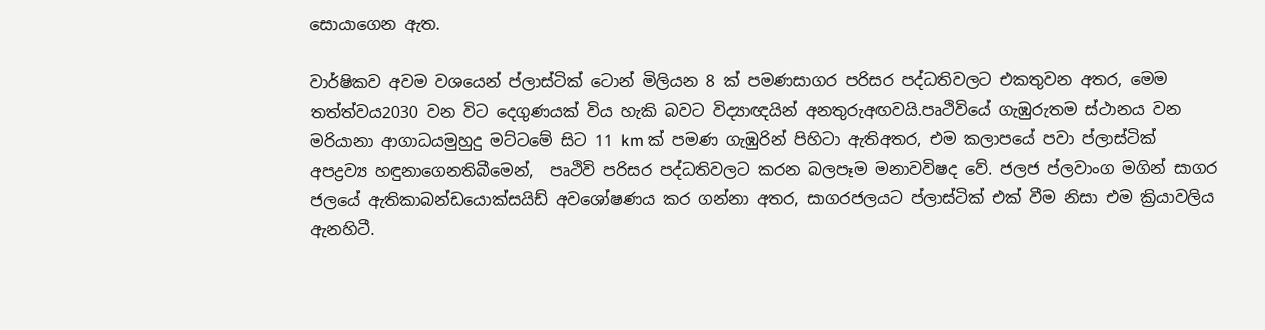සොයාගෙන ඇත.

වාර්ෂිකව අවම වශයෙන් ප්ලාස්ටික් ටොන් මිලියන 8 ක් පමණසාගර පරිසර පද්ධතිවලට එකතුවන අතර, මෙම තත්ත්වය2030 වන විට දෙගුණයක් විය හැකි බවට විද්‍යාඥයින් අනතුරුඅඟවයි.පෘථිවියේ ගැඹුරුතම ස්ථානය වන මරියානා ආගාධයමුහුදු මට්ටමේ සිට 11 km ක් පමණ ගැඹුරින් පිහිටා ඇතිඅතර, එම කලාපයේ පවා ප්ලාස්ටික් අපද්‍රව්‍ය හඳුනාගෙනතිබීමෙන්,  පෘථිවි පරිසර පද්ධතිවලට කරන බලපෑම මනාවවිෂද වේ. ජලජ ප්ලවාංග මගින් සාගර ජලයේ ඇතිකාබන්ඩයොක්සයිඩ් අවශෝෂණය කර ගන්නා අතර, සාගරජලයට ප්ලාස්ටික් එක් වීම නිසා එම ක්‍රියාවලිය ඇනහිටී.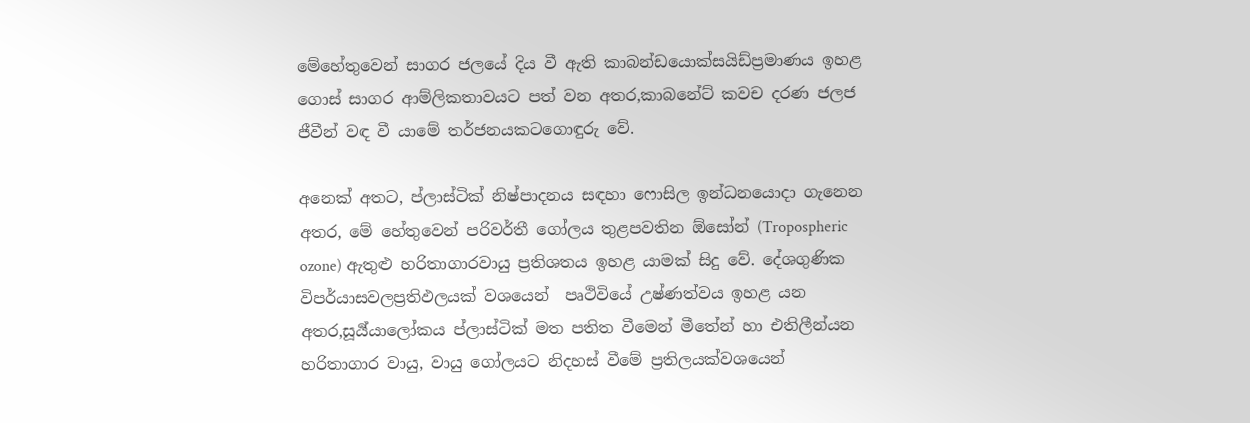මේහේතුවෙන් සාගර ජලයේ දිය වී ඇති කාබන්ඩයොක්සයිඩ්ප්‍රමාණය ඉහළ ගොස් සාගර ආම්ලිකතාවයට පත් වන අතර,කාබනේට් කවච දරණ ජලජ ජීවීන් වඳ වී යාමේ තර්ජනයකටගොඳුරු වේ.

අනෙක් අතට, ප්ලාස්ටික් නිෂ්පාදනය සඳහා ෆොසිල ඉන්ධනයොදා ගැනෙන අතර, මේ හේතුවෙන් පරිවර්තී ගෝලය තුළපවතින ඕසෝන් (Tropospheric ozone) ඇතුළු හරිතාගාරවායු ප්‍රතිශතය ඉහළ යාමක් සිදු වේ. දේශගුණික විපර්යාසවලප්‍රතිඵලයක් වශයෙන්  පෘථිවියේ උෂ්ණත්වය ඉහළ යන අතර,සූර්‍ය්යාලෝකය ප්ලාස්ටික් මත පතිත වීමෙන් මීතේන් හා එතිලීන්යන හරිතාගාර වායු, වායු ගෝලයට නිදහස් වීමේ ප්‍රතිලයක්වශයෙන්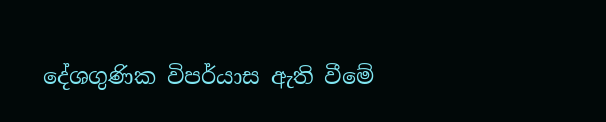දේශගුණික විපර්යාස ඇති වීමේ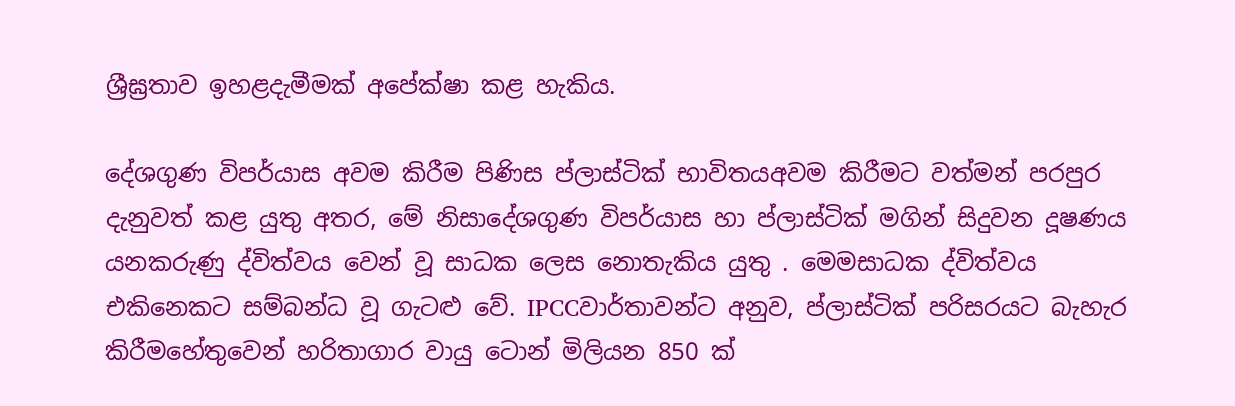ශ්‍රීඝ්‍රතාව ඉහළදැමීමක් අපේක්ෂා කළ හැකිය.

දේශගුණ විපර්යාස අවම කිරීම පිණිස ප්ලාස්ටික් භාවිතයඅවම කිරීමට වත්මන් පරපුර දැනුවත් කළ යුතු අතර, මේ නිසාදේශගුණ විපර්යාස හා ප්ලාස්ටික් මගින් සිදුවන දූෂණය යනකරුණු ද්විත්වය වෙන් වූ සාධක ලෙස නොතැකිය යුතු . මෙමසාධක ද්විත්වය එකිනෙකට සම්බන්ධ වූ ගැටළු වේ. IPCCවාර්තාවන්ට අනුව, ප්ලාස්ටික් පරිසරයට බැහැර කිරීමහේතුවෙන් හරිතාගාර වායු ටොන් මිලියන 850 ක්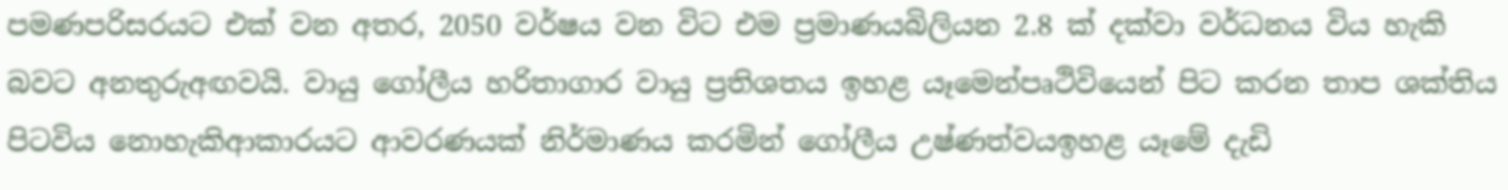පමණපරිසරයට එක් වන අතර, 2050 වර්ෂය වන විට එම ප්‍රමාණයබිලියන 2.8 ක් දක්වා වර්ධනය විය හැකි බවට අනතුරුඅඟවයි. වායු ගෝලීය හරිතාගාර වායු ප්‍රතිශතය ඉහළ යෑමෙන්පෘථිවියෙන් පිට කරන තාප ශක්තිය පිටවිය නොහැකිආකාරයට ආවරණයක් නිර්මාණය කරමින් ගෝලීය උෂ්ණත්වයඉහළ යෑමේ දැඩි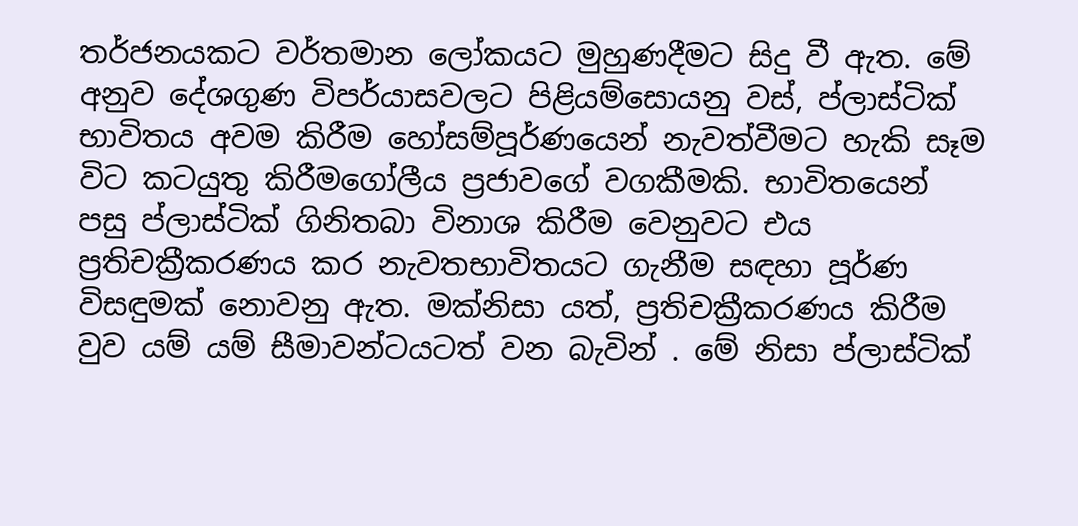තර්ජනයකට වර්තමාන ලෝකයට මුහුණදීමට සිදු වී ඇත. මේ අනුව දේශගුණ විපර්යාසවලට පිළියම්සොයනු වස්, ප්ලාස්ටික් භාවිතය අවම කිරීම හෝසම්පූර්ණයෙන් නැවත්වීමට හැකි සෑම විට කටයුතු කිරීමගෝලීය ප්‍රජාවගේ වගකීමකි. භාවිතයෙන් පසු ප්ලාස්ටික් ගිනිතබා විනාශ කිරීම වෙනුවට එය ප්‍රතිචක්‍රීකරණය කර නැවතභාවිතයට ගැනීම සඳහා පූර්ණ විසඳුමක් නොවනු ඇත. මක්නිසා යත්, ප්‍රතිචක්‍රීකරණය කිරීම වුව යම් යම් සීමාවන්ටයටත් වන බැවින් . මේ නිසා ප්ලාස්ටික්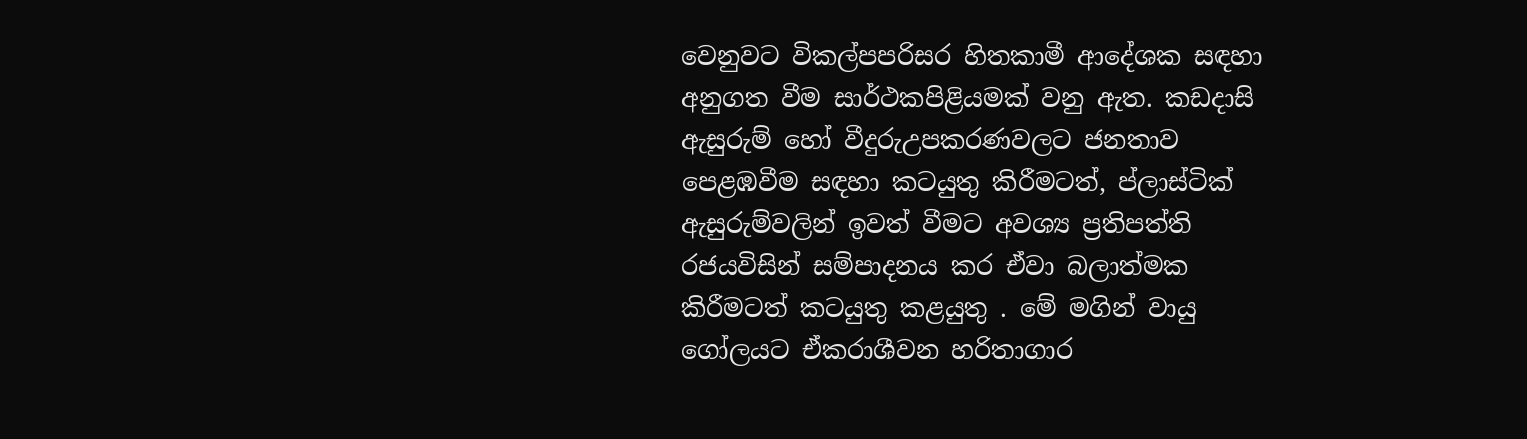වෙනුවට විකල්පපරිසර හිතකාමී ආදේශක සඳහා අනුගත වීම සාර්ථකපිළියමක් වනු ඇත. කඩදාසි ඇසුරුම් හෝ වීදුරුඋපකරණවලට ජනතාව පෙළඹවීම සඳහා කටයුතු කිරීමටත්, ප්ලාස්ටික් ඇසුරුම්වලින් ඉවත් වීමට අවශ්‍ය ප්‍රතිපත්ති රජයවිසින් සම්පාදනය කර ඒවා බලාත්මක කිරීමටත් කටයුතු කළයුතු . මේ මගින් වායු ගෝලයට ඒකරාශීවන හරිතාගාර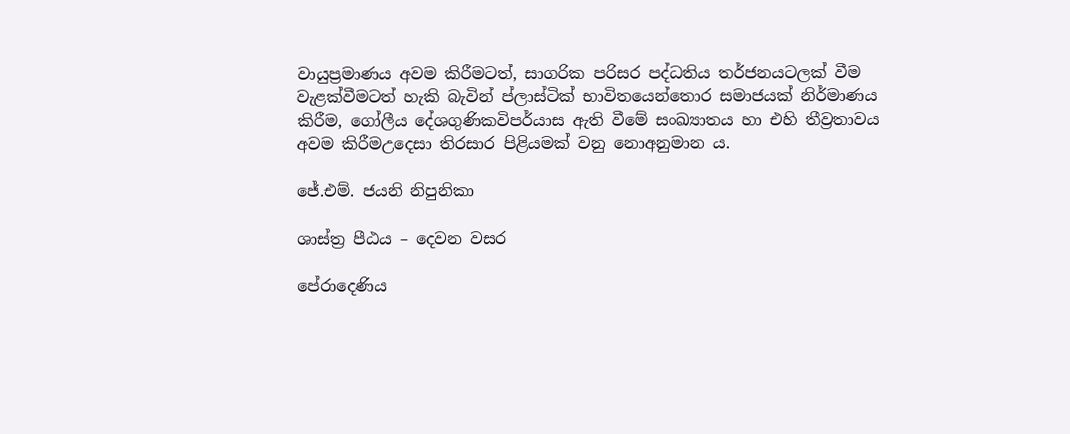වායුප්‍රමාණය අවම කිරීමටත්, සාගරික පරිසර පද්ධතිය තර්ජනයටලක් වීම වැළක්වීමටත් හැකි බැවින් ප්ලාස්ටික් භාවිතයෙන්තොර සමාජයක් නිර්මාණය කිරීම, ගෝලීය දේශගුණිකවිපර්යාස ඇති වීමේ සංඛ්‍යාතය හා එහි තීව්‍රතාවය අවම කිරීමඋදෙසා තිරසාර පිළියමක්‌ වනු නොඅනුමාන ය.

ජේ.එම්. ජයනි නිපුනිකා

ශාස්ත්‍ර පීඨය – දෙවන වසර

පේරාදෙණිය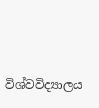විශ්වවිද්‍යාලය